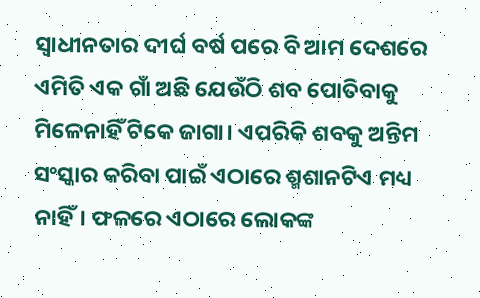ସ୍ୱାଧୀନତାର ଦୀର୍ଘ ବର୍ଷ ପରେ ବି ଆମ ଦେଶରେ ଏମିତି ଏକ ଗାଁ ଅଛି ଯେଉଁଠି ଶବ ପୋତିବାକୁ ମିଳେନାହିଁ ଟିକେ ଜାଗା। ଏପରିକି ଶବକୁ ଅନ୍ତିମ ସଂସ୍କାର କରିବା ପାଇଁ ଏଠାରେ ଶ୍ମଶାନଟିଏ ମଧ୍ୟ ନାହିଁ। ଫଳରେ ଏଠାରେ ଲୋକଙ୍କ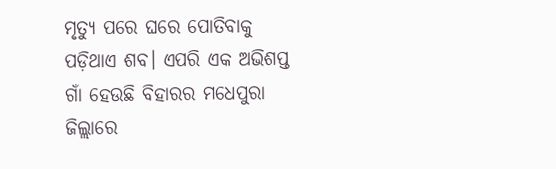ମୃତ୍ୟୁ ପରେ ଘରେ ପୋତିବାକୁ ପଡ଼ିଥାଏ ଶବ। ଏପରି ଏକ ଅଭିଶପ୍ତ ଗାଁ ହେଉଛି ବିହାରର ମଧେପୁରା ଜିଲ୍ଲାରେ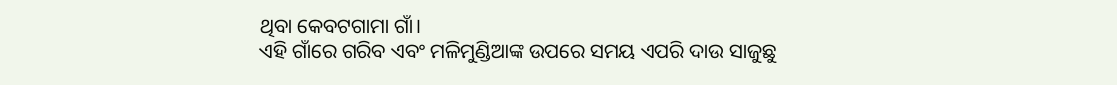ଥିବା କେବଟଗାମା ଗାଁ।
ଏହି ଗାଁରେ ଗରିବ ଏବଂ ମଳିମୁଣ୍ଡିଆଙ୍କ ଉପରେ ସମୟ ଏପରି ଦାଉ ସାଜୁଛୁ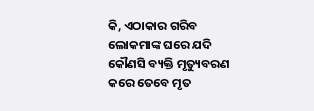କି, ଏଠାକାର ଗରିବ ଲୋକମାଙ୍କ ଘରେ ଯଦି କୌଣସି ବ୍ୟକ୍ତି ମୃତ୍ୟୁବରଣ କରେ ତେବେ ମୃତ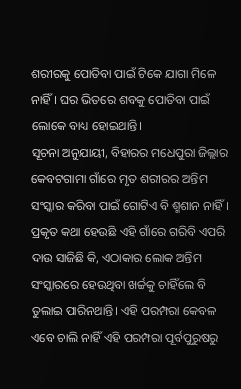ଶରୀରକୁ ପୋତିବା ପାଇଁ ଟିକେ ଯାଗା ମିଳେ ନାହିଁ। ଘର ଭିତରେ ଶବକୁ ପୋତିବା ପାଇଁ ଲୋକେ ବାଧ୍ୟ ହୋଇଥାନ୍ତି।
ସୂଚନା ଅନୁଯାୟୀ, ବିହାରର ମଧେପୁରା ଜିଲ୍ଲାର କେବଟଗାମା ଗାଁରେ ମୃତ ଶରୀରର ଅନ୍ତିମ ସଂସ୍କାର କରିବା ପାଇଁ ଗୋଟିଏ ବି ଶ୍ମଶାନ ନାହିଁ। ପ୍ରକୃତ କଥା ହେଉଛି ଏହି ଗାଁରେ ଗରିବି ଏପରି ଦାଉ ସାଜିଛି କି, ଏଠାକାର ଲୋକ ଅନ୍ତିମ ସଂସ୍କାରରେ ହେଉଥିବା ଖର୍ଚ୍ଚକୁ ଚାହିଁଲେ ବି ତୁଲାଇ ପାରିନଥାନ୍ତି। ଏହି ପରମ୍ପରା କେବଳ ଏବେ ଚାଲି ନାହିଁ ଏହି ପରମ୍ପରା ପୂର୍ବପୁରୁଷରୁ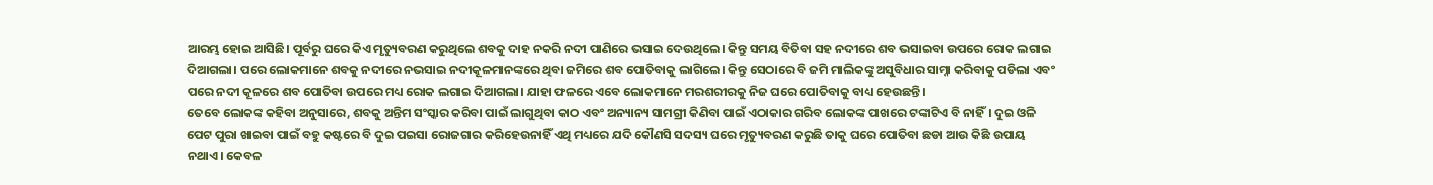ଆରମ୍ଭ ହୋଇ ଆସିଛି। ପୂର୍ବରୁ ଘରେ କିଏ ମୃତ୍ୟୁବରଣ କରୁଥିଲେ ଶବକୁ ଦାହ ନକରି ନଦୀ ପାଣିରେ ଭସାଇ ଦେଉଥିଲେ। କିନ୍ତୁ ସମୟ ବିତିବା ସହ ନଦୀରେ ଶବ ଭସାଇବା ଉପରେ ରୋକ ଲଗାଇ ଦିଆଗଲା। ପରେ ଲୋକମାନେ ଶବକୁ ନଦୀରେ ନଭସାଇ ନଦୀକୂଳମାନଙ୍କରେ ଥିବା ଜମିରେ ଶବ ପୋତିବାକୁ ଲାଗିଲେ। କିନ୍ତୁ ସେଠାରେ ବି ଜମି ମାଲିକଙ୍କୁ ଅସୁବିଧାର ସାମ୍ନା କରିବାକୁ ପଡିଲା ଏବଂ ପରେ ନଦୀ କୂଳରେ ଶବ ପୋତିବା ଉପରେ ମଧ୍ୟ ରୋକ ଲଗାଇ ଦିଆଗଲା। ଯାହା ଫଳରେ ଏବେ ଲୋକମାନେ ମରଶରୀରକୁ ନିଜ ଘରେ ପୋତିବାକୁ ବାଧ୍ୟ ହେଉଛନ୍ତି।
ତେବେ ଲୋକଙ୍କ କହିବା ଅନୁସାରେ, ଶବକୁ ଅନ୍ତିମ ସଂସ୍କାର କରିବା ପାଇଁ ଲାଗୁଥିବା କାଠ ଏବଂ ଅନ୍ୟାନ୍ୟ ସାମଗ୍ରୀ କିଣିବା ପାଇଁ ଏଠାକାର ଗରିବ ଲୋକଙ୍କ ପାଖରେ ଟଙ୍କାଟିଏ ବି ନାହିଁ। ଦୁଇ ଓଳି ପେଟ ପୁରା ଖାଇବା ପାଇଁ ବହୁ କଷ୍ଟରେ ବି ଦୁଇ ପଇସା ରୋଜଗାର କରିହେଉନାହିଁ ଏଥି ମଧ୍ୟରେ ଯଦି କୌଣସି ସଦସ୍ୟ ଘରେ ମୃତ୍ୟୁବରଣ କରୁଛି ତାକୁ ଘରେ ପୋତିବା ଛଡା ଆଉ କିଛି ଉପାୟ ନଥାଏ। କେବଳ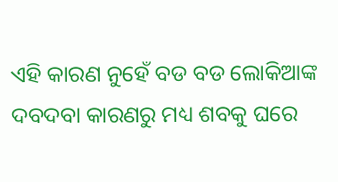ଏହି କାରଣ ନୁହେଁ ବଡ ବଡ ଲୋକିଆଙ୍କ ଦବଦବା କାରଣରୁ ମଧ୍ୟ ଶବକୁ ଘରେ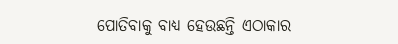ପୋତିବାକୁ ବାଧ୍ୟ ହେଉଛନ୍ତି ଏଠାକାର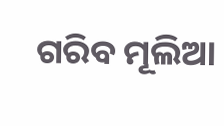ଗରିବ ମୂଲିଆ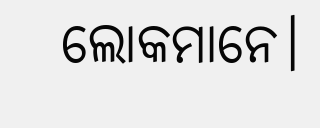ଲୋକମାନେ।